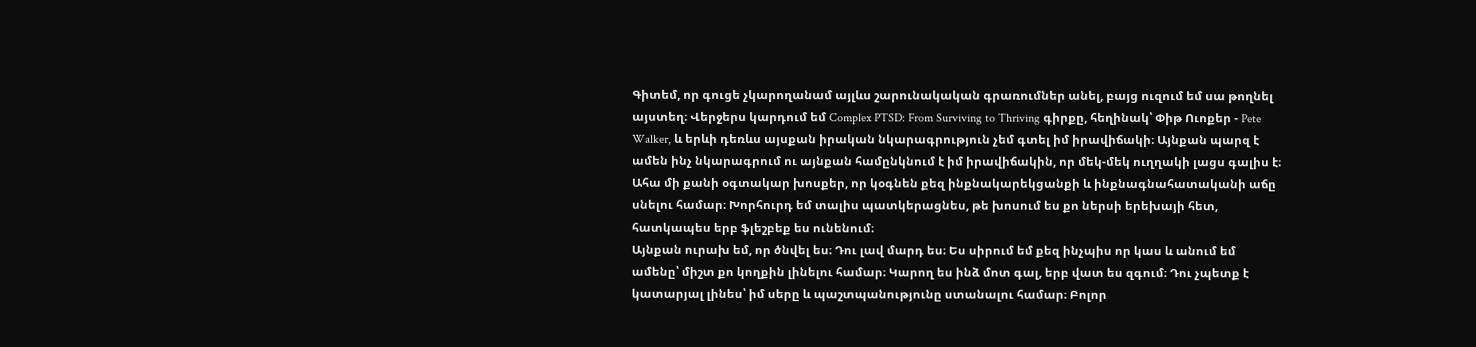Գիտեմ, որ գուցե չկարողանամ այլևս շարունակական գրառումներ անել, բայց ուզում եմ սա թողնել այստեղ։ Վերջերս կարդում եմ Complex PTSD: From Surviving to Thriving գիրքը, հեղինակ՝ Փիթ Ուոքեր - Pete Walker, և երևի դեռևս այսքան իրական նկարագրություն չեմ գտել իմ իրավիճակի։ Այնքան պարզ է ամեն ինչ նկարագրում ու այնքան համընկնում է իմ իրավիճակին, որ մեկ-մեկ ուղղակի լացս գալիս է։
Ահա մի քանի օգտակար խոսքեր, որ կօգնեն քեզ ինքնակարեկցանքի և ինքնագնահատականի աճը սնելու համար։ Խորհուրդ եմ տալիս պատկերացնես, թե խոսում ես քո ներսի երեխայի հետ, հատկապես երբ ֆլեշբեք ես ունենում։
Այնքան ուրախ եմ, որ ծնվել ես։ Դու լավ մարդ ես։ Ես սիրում եմ քեզ ինչպիս որ կաս և անում եմ ամենը՝ միշտ քո կողքին լինելու համար։ Կարող ես ինձ մոտ գալ, երբ վատ ես զգում։ Դու չպետք է կատարյալ լինես՝ իմ սերը և պաշտպանությունը ստանալու համար։ Բոլոր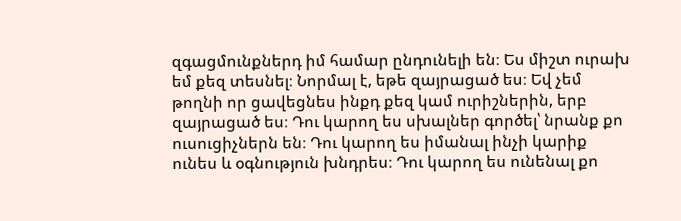զգացմունքներդ իմ համար ընդունելի են։ Ես միշտ ուրախ եմ քեզ տեսնել։ Նորմալ է, եթե զայրացած ես։ Եվ չեմ թողնի որ ցավեցնես ինքդ քեզ կամ ուրիշներին, երբ զայրացած ես։ Դու կարող ես սխալներ գործել՝ նրանք քո ուսուցիչներն են։ Դու կարող ես իմանալ ինչի կարիք ունես և օգնություն խնդրես։ Դու կարող ես ունենալ քո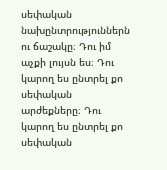սեփական նախընտրություններն ու ճաշակը։ Դու իմ աչքի լույսն ես։ Դու կարող ես ընտրել քո սեփական արժեքները։ Դու կարող ես ընտրել քո սեփական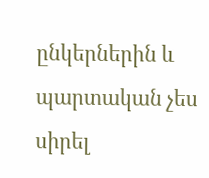ընկերներին և պարտական չես սիրել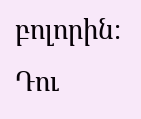բոլորին։ Դու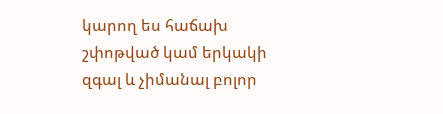կարող ես հաճախ շփոթված կամ երկակի զգալ և չիմանալ բոլոր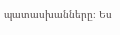պատասխանները։ Ես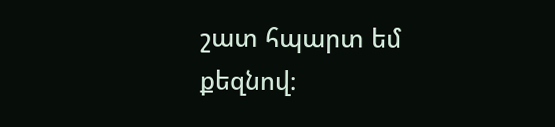շատ հպարտ եմ քեզնով։